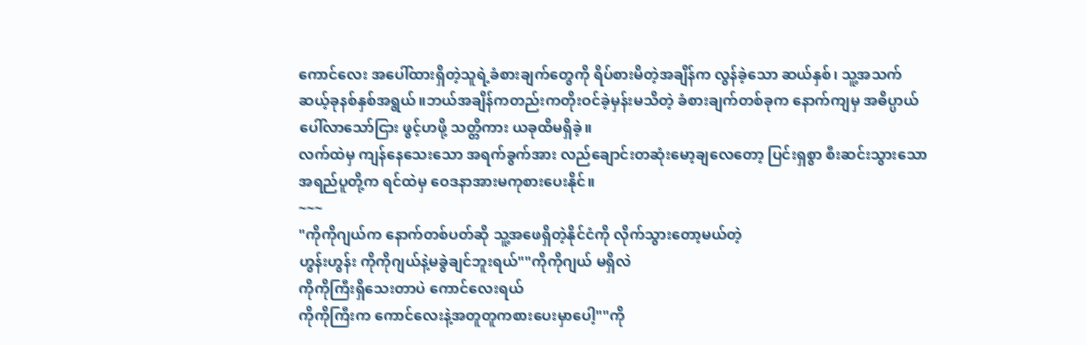ကောင်လေး အပေါ်ထားရှိတဲ့သူရဲ့ခံစားချက်တွေကို ရိပ်စားမိတဲ့အချိန်က လွန်ခဲ့သော ဆယ်နှစ်၊ သူ့အသက် ဆယ့်ခုနစ်နှစ်အရွယ်။ဘယ်အချိန်ကတည်းကတိုးဝင်ခဲ့မှန်းမသိတဲ့ ခံစားချက်တစ်ခုက နောက်ကျမှ အဓိပ္ပာယ်ပေါ်လာသော်ငြား ဖွင့်ဟဖို့ သတ္တိကား ယခုထိမရှိခဲ့။
လက်ထဲမှ ကျန်နေသေးသော အရက်ခွက်အား လည်ချောင်းတဆုံးမော့ချလေတော့ ပြင်းရှစွာ စီးဆင်းသွားသော အရည်ပူတို့က ရင်ထဲမှ ဝေဒနာအားမကုစားပေးနိုင်။
~~~
"ကိုကိုဂျယ်က နောက်တစ်ပတ်ဆို သူ့အဖေရှိတဲ့နိုင်ငံကို လိုက်သွားတော့မယ်တဲ့
ဟွန်းဟွန်း ကိုကိုဂျယ်နဲ့မခွဲချင်ဘူးရယ်""ကိုကိုဂျယ် မရှိလဲ
ကိုကိုကြီးရှိသေးတာပဲ ကောင်လေးရယ်
ကိုကိုကြီးက ကောင်လေးနဲ့အတူတူကစားပေးမှာပေါ့""ကို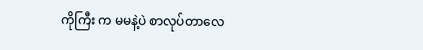ကိုကြီး က မမနဲ့ပဲ စာလုပ်တာလေ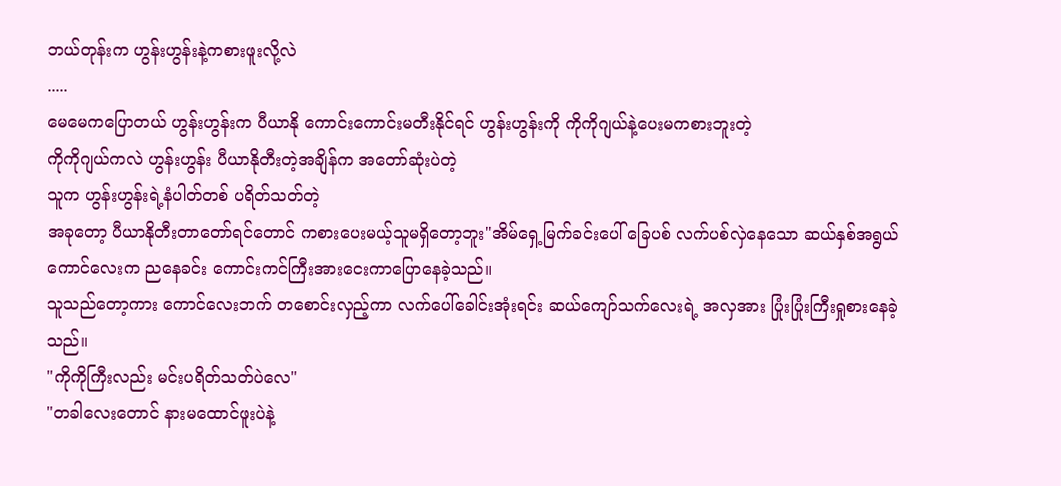ဘယ်တုန်းက ဟွန်းဟွန်းနဲ့ကစားဖူးလို့လဲ
.....
မေမေကပြောတယ် ဟွန်းဟွန်းက ပီယာနို ကောင်းကောင်းမတီးနိုင်ရင် ဟွန်းဟွန်းကို ကိုကိုဂျယ်နဲ့ပေးမကစားဘူးတဲ့
ကိုကိုဂျယ်ကလဲ ဟွန်းဟွန်း ပီယာနိုတီးတဲ့အချိန်က အတော်ဆုံးပဲတဲ့
သူက ဟွန်းဟွန်းရဲ့နံပါတ်တစ် ပရိတ်သတ်တဲ့
အခုတော့ ပီယာနိုတီးတာတော်ရင်တောင် ကစားပေးမယ့်သူမရှိတော့ဘူး"အိမ်ရှေ့မြက်ခင်းပေါ် ခြေပစ် လက်ပစ်လှဲနေသော ဆယ်နှစ်အရွယ်ကောင်လေးက ညနေခင်း ကောင်းကင်ကြီးအားငေးကာပြောနေခဲ့သည်။
သူသည်တော့ကား ကောင်လေးဘက် တစောင်းလှည့်ကာ လက်ပေါ်ခေါင်းအုံးရင်း ဆယ်ကျော်သက်လေးရဲ့ အလှအား ပြုံးပြုံးကြီးရှုစားနေခဲ့သည်။
"ကိုကိုကြီးလည်း မင်းပရိတ်သတ်ပဲလေ"
"တခါလေးတောင် နားမထောင်ဖူးပဲနဲ့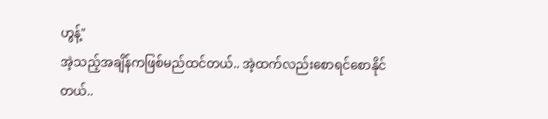ဟွန့်"
အဲ့သည့်အချိန်ကဖြစ်မည်ထင်တယ်.. အဲ့ထက်လည်းစောရင်စောနိုင်တယ်..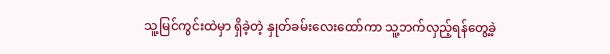သူ့မြင်ကွင်းထဲမှာ ရှိခဲ့တဲ့ နှုတ်ခမ်းလေးထော်ကာ သူ့ဘက်လှည့်ရန်တွေ့ခဲ့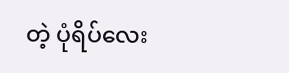တဲ့ ပုံရိပ်လေး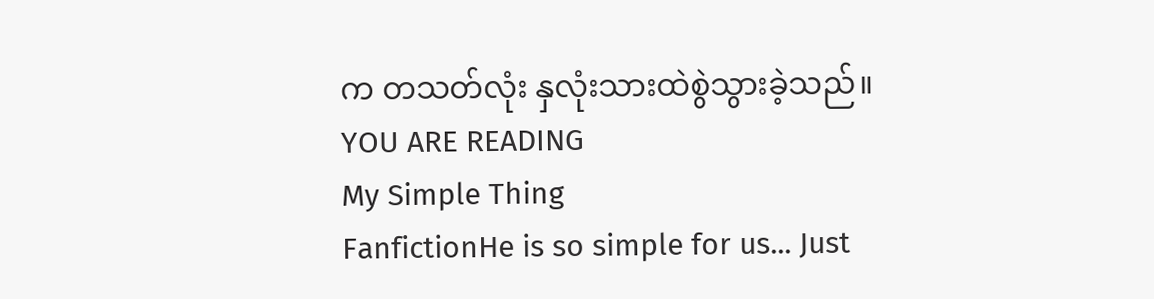က တသတ်လုံး နှလုံးသားထဲစွဲသွားခဲ့သည်။
YOU ARE READING
My Simple Thing
FanfictionHe is so simple for us... Just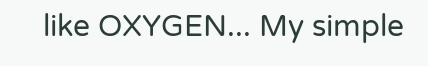like OXYGEN... My simple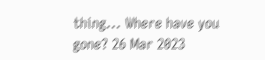thing... Where have you gone? 26 Mar 2023